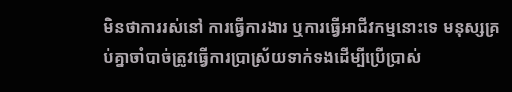មិនថាការរស់នៅ ការធ្វើការងារ ឬការធ្វើអាជីវកម្មនោះទេ មនុស្សគ្រប់គ្នាចាំបាច់ត្រូវធ្វើការប្រាស្រ័យទាក់ទងដើម្បីប្រើប្រាស់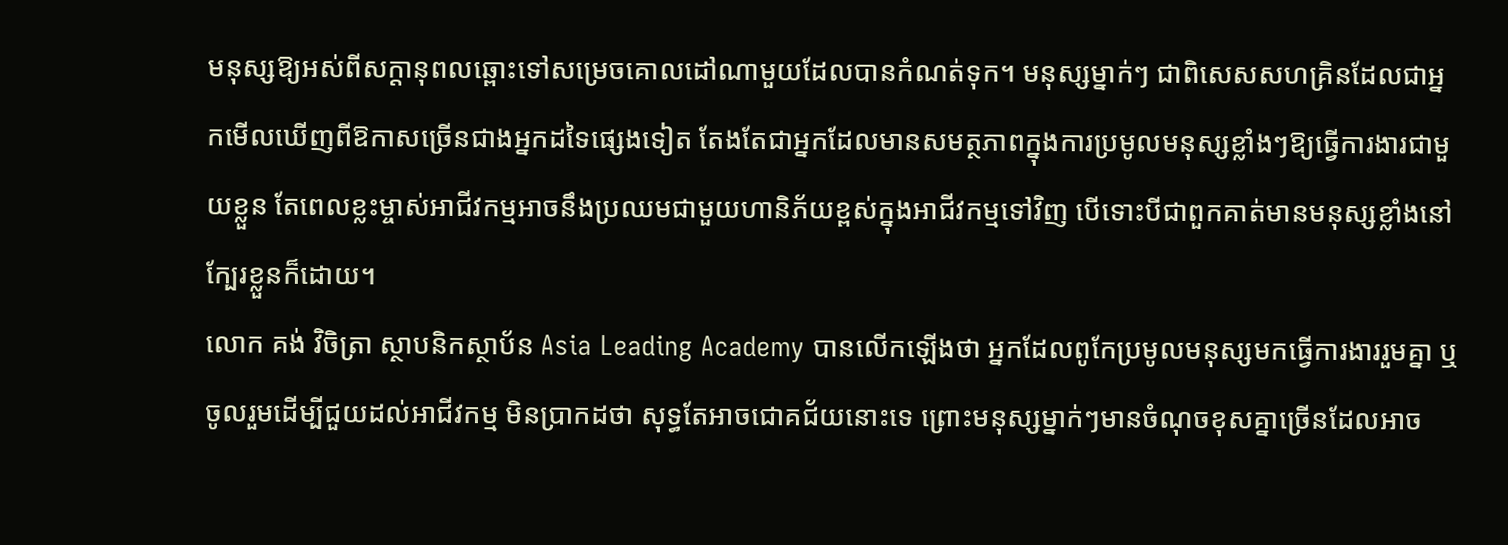មនុស្សឱ្យអស់ពីសក្តានុពលឆ្ពោះទៅសម្រេចគោលដៅណាមួយដែលបានកំណត់ទុក។ មនុស្សម្នាក់ៗ ជាពិសេសសហគ្រិនដែលជាអ្នកមើលឃើញពីឱកាសច្រើនជាងអ្នកដទៃផ្សេងទៀត តែងតែជាអ្នកដែលមានសមត្ថភាពក្នុងការប្រមូលមនុស្សខ្លាំងៗឱ្យធ្វើការងារជាមួយខ្លួន តែពេលខ្លះម្ចាស់អាជីវកម្មអាចនឹងប្រឈមជាមួយហានិភ័យខ្ពស់ក្នុងអាជីវកម្មទៅវិញ បើទោះបីជាពួកគាត់មានមនុស្សខ្លាំងនៅក្បែរខ្លួនក៏ដោយ។
លោក គង់ វិចិត្រា ស្ថាបនិកស្ថាប័ន Asia Leading Academy បានលើកឡើងថា អ្នកដែលពូកែប្រមូលមនុស្សមកធ្វើការងាររួមគ្នា ឬចូលរួមដើម្បីជួយដល់អាជីវកម្ម មិនប្រាកដថា សុទ្ធតែអាចជោគជ័យនោះទេ ព្រោះមនុស្សម្នាក់ៗមានចំណុចខុសគ្នាច្រើនដែលអាច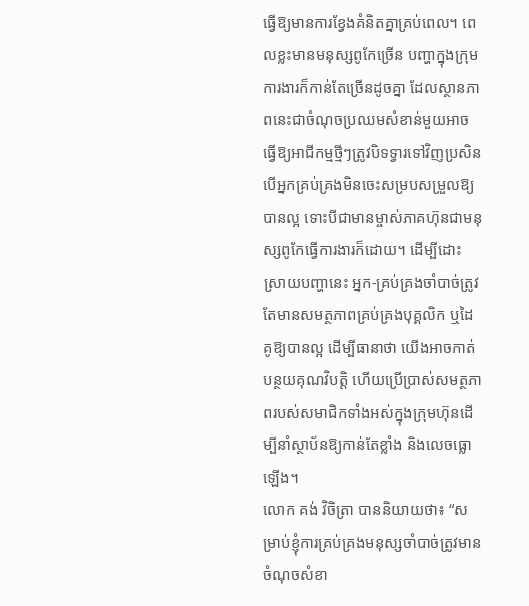ធ្វើឱ្យមានការខ្វែងគំនិតគ្នាគ្រប់ពេល។ ពេលខ្លះមានមនុស្សពូកែច្រើន បញ្ហាក្នុងក្រុមការងារក៏កាន់តែច្រើនដូចគ្នា ដែលស្ថានភាពនេះជាចំណុចប្រឈមសំខាន់មួយអាចធ្វើឱ្យអាជីកម្មថ្មីៗត្រូវបិទទ្វារទៅវិញប្រសិនបើអ្នកគ្រប់គ្រងមិនចេះសម្របសម្រួលឱ្យបានល្អ ទោះបីជាមានម្ចាស់ភាគហ៊ុនជាមនុស្សពូកែធ្វើការងារក៏ដោយ។ ដើម្បីដោះស្រាយបញ្ហានេះ អ្នក-គ្រប់គ្រងចាំបាច់ត្រូវតែមានសមត្ថភាពគ្រប់គ្រងបុគ្គលិក ឬដៃគូឱ្យបានល្អ ដើម្បីធានាថា យើងអាចកាត់បន្ថយគុណវិបត្តិ ហើយប្រើប្រាស់សមត្ថភាពរបស់សមាជិកទាំងអស់ក្នុងក្រុមហ៊ុនដើម្បីនាំស្ថាប័នឱ្យកាន់តែខ្លាំង និងលេចធ្លោឡើង។
លោក គង់ វិចិត្រា បាននិយាយថា៖ “សម្រាប់ខ្ញុំការគ្រប់គ្រងមនុស្សចាំបាច់ត្រូវមានចំណុចសំខា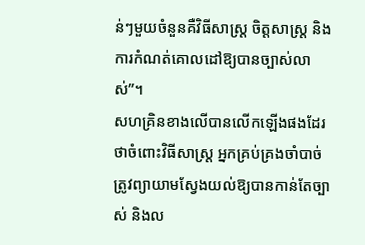ន់ៗមួយចំនួនគឺវិធីសាស្ត្រ ចិត្តសាស្ត្រ និងការកំណត់គោលដៅឱ្យបានច្បាស់លាស់”។
សហគ្រិនខាងលើបានលើកឡើងផងដែរថាចំពោះវិធីសាស្ត្រ អ្នកគ្រប់គ្រងចាំបាច់ត្រូវព្យាយាមស្វែងយល់ឱ្យបានកាន់តែច្បាស់ និងល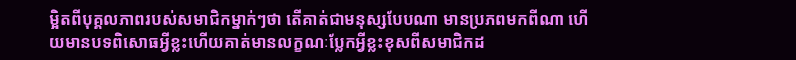ម្អិតពីបុគ្គលភាពរបស់សមាជិកម្នាក់ៗថា តើគាត់ជាមនុស្សបែបណា មានប្រភពមកពីណា ហើយមានបទពិសោធអ្វីខ្លះហើយគាត់មានលក្ខណៈប្លែកអ្វីខ្លះខុសពីសមាជិកដ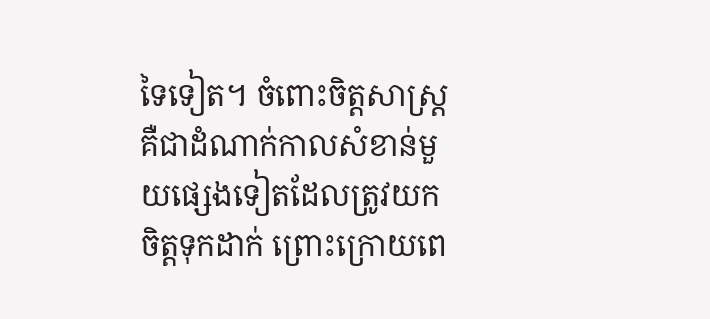ទៃទៀត។ ចំពោះចិត្តសាស្ត្រ គឺជាដំណាក់កាលសំខាន់មួយផ្សេងទៀតដែលត្រូវយកចិត្តទុកដាក់ ព្រោះក្រោយពេ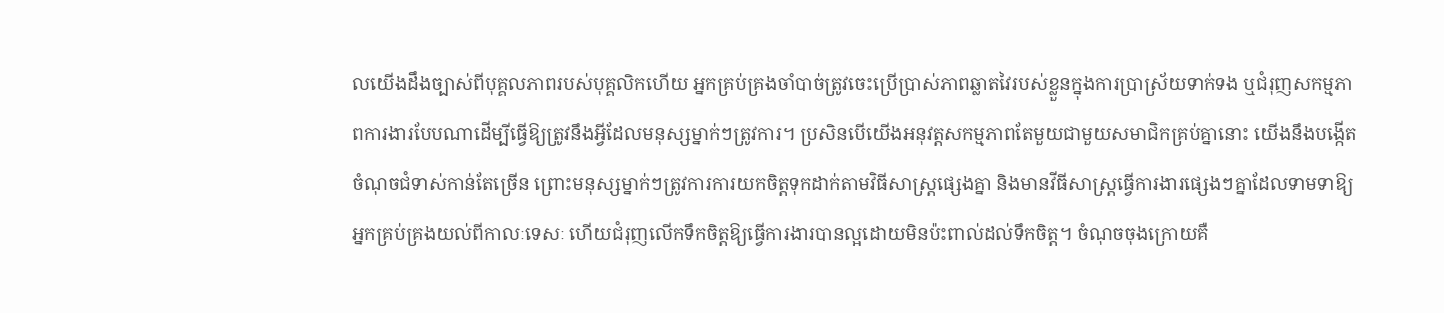លយើងដឹងច្បាស់ពីបុគ្គលភាពរបស់បុគ្គលិកហើយ អ្នកគ្រប់គ្រងចាំបាច់ត្រូវចេះប្រើប្រាស់ភាពឆ្លាតវៃរបស់ខ្លួនក្នុងការប្រាស្រ័យទាក់ទង ឬជំរុញសកម្មភាពការងារបែបណាដើម្បីធ្វើឱ្យត្រូវនឹងអ្វីដែលមនុស្សម្នាក់ៗត្រូវការ។ ប្រសិនបើយើងអនុវត្តសកម្មភាពតែមួយជាមួយសមាជិកគ្រប់គ្នានោះ យើងនឹងបង្កើតចំណុចជំទាស់កាន់តែច្រើន ព្រោះមនុស្សម្នាក់ៗត្រូវការការយកចិត្តទុកដាក់តាមវិធីសាស្ត្រផ្សេងគ្នា និងមានវីធីសាស្រ្តធ្វើការងារផ្សេងៗគ្នាដែលទាមទាឱ្យអ្នកគ្រប់គ្រងយល់ពីកាលៈទេសៈ ហើយជំរុញលើកទឹកចិត្តឱ្យធ្វើការងារបានល្អដោយមិនប៉ះពាល់ដល់ទឹកចិត្ត។ ចំណុចចុងក្រោយគឺ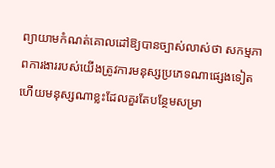ព្យាយាមកំណត់គោលដៅឱ្យបានច្បាស់លាស់ថា សកម្មភាពការងាររបស់យើងត្រូវការមនុស្សប្រភេទណាផ្សេងទៀត ហើយមនុស្សណាខ្លះដែលគួរតែបន្ថែមសម្រា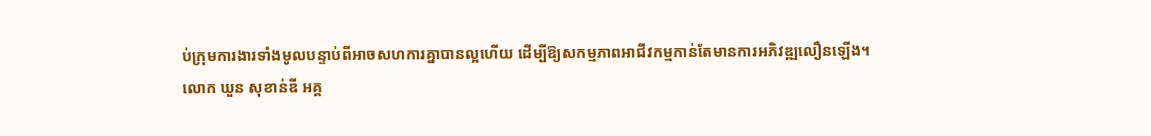ប់ក្រុមការងារទាំងមូលបន្ទាប់ពីអាចសហការគ្នាបានល្អហើយ ដើម្បីឱ្យសកម្មភាពអាជីវកម្មកាន់តែមានការអភិវឌ្ឍលឿនឡើង។
លោក ឃួន សុខាន់ឌី អគ្គ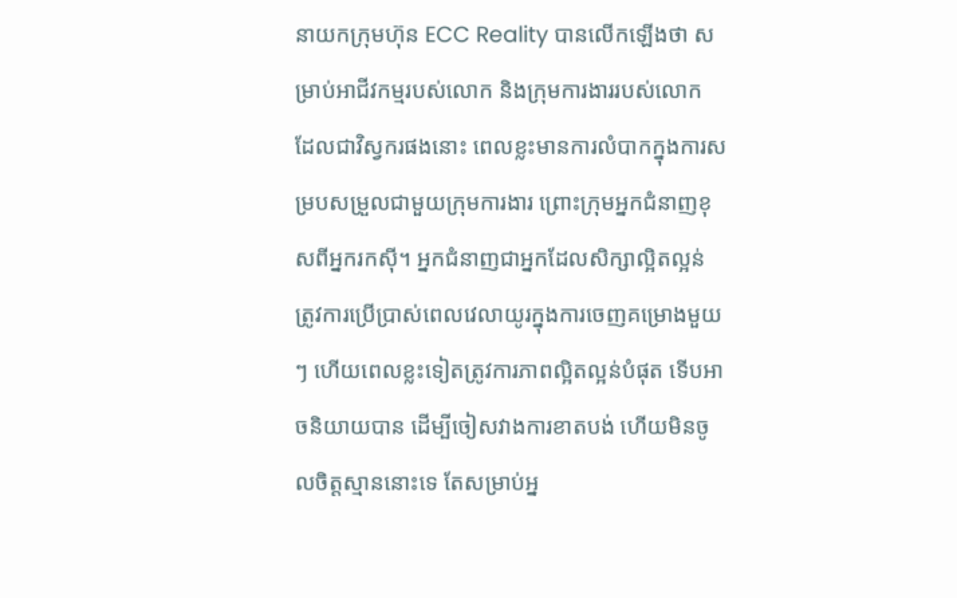នាយកក្រុមហ៊ុន ECC Reality បានលើកឡើងថា សម្រាប់អាជីវកម្មរបស់លោក និងក្រុមការងាររបស់លោក ដែលជាវិស្វករផងនោះ ពេលខ្លះមានការលំបាកក្នុងការសម្របសម្រួលជាមួយក្រុមការងារ ព្រោះក្រុមអ្នកជំនាញខុសពីអ្នករកស៊ី។ អ្នកជំនាញជាអ្នកដែលសិក្សាល្អិតល្អន់ ត្រូវការប្រើប្រាស់ពេលវេលាយូរក្នុងការចេញគម្រោងមួយៗ ហើយពេលខ្លះទៀតត្រូវការភាពល្អិតល្អន់បំផុត ទើបអាចនិយាយបាន ដើម្បីចៀសវាងការខាតបង់ ហើយមិនចូលចិត្តស្មាននោះទេ តែសម្រាប់អ្ន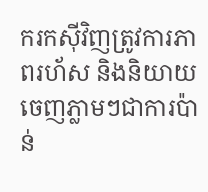ករកស៊ីវិញត្រូវការភាពរហ័ស និងនិយាយចេញភ្លាមៗជាការប៉ាន់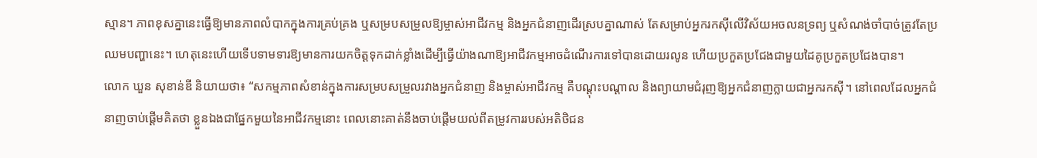ស្មាន។ ភាពខុសគ្នានេះធ្វើឱ្យមានភាពលំបាកក្នុងការគ្រប់គ្រង ឬសម្របសម្រួលឱ្យម្ចាស់អាជីវកម្ម និងអ្នកជំនាញដើរស្របគ្នាណាស់ តែសម្រាប់អ្នករកស៊ីលើវិស័យអចលនទ្រព្យ ឬសំណង់ចាំបាច់ត្រូវតែប្រឈមបញ្ហានេះ។ ហេតុនេះហើយទើបទាមទារឱ្យមានការយកចិត្តទុកដាក់ខ្លាំងដើម្បីធ្វើយ៉ាងណាឱ្យអាជីវកម្មអាចដំណើរការទៅបានដោយរលូន ហើយប្រកួតប្រជែងជាមួយដៃគូប្រកួតប្រជែងបាន។
លោក ឃួន សុខាន់ឌី និយាយថា៖ “សកម្មភាពសំខាន់ក្នុងការសម្របសម្រួលរវាងអ្នកជំនាញ និងម្ចាស់អាជីវកម្ម គឺបណ្តុះបណ្តាល និងព្យាយាមជំរុញឱ្យអ្នកជំនាញក្លាយជាអ្នករកស៊ី។ នៅពេលដែលអ្នកជំនាញចាប់ផ្តើមគិតថា ខ្លួនឯងជាផ្នែកមួយនៃអាជីវកម្មនោះ ពេលនោះគាត់នឹងចាប់ផ្តើមយល់ពីតម្រូវការរបស់អតិថិជន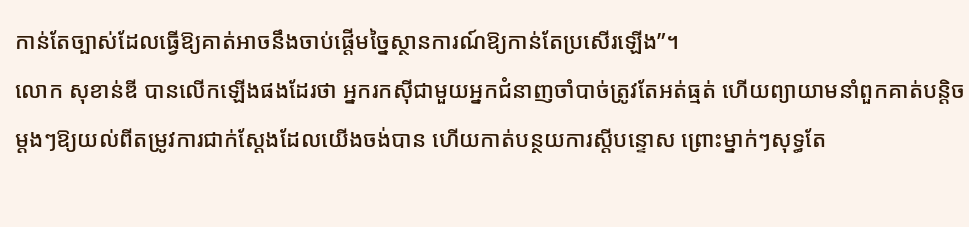កាន់តែច្បាស់ដែលធ្វើឱ្យគាត់អាចនឹងចាប់ផ្តើមច្នៃស្ថានការណ៍ឱ្យកាន់តែប្រសើរឡើង”។
លោក សុខាន់ឌី បានលើកឡើងផងដែរថា អ្នករកស៊ីជាមួយអ្នកជំនាញចាំបាច់ត្រូវតែអត់ធ្មត់ ហើយព្យាយាមនាំពួកគាត់បន្តិចម្តងៗឱ្យយល់ពីតម្រូវការជាក់ស្តែងដែលយើងចង់បាន ហើយកាត់បន្ថយការស្តីបន្ទោស ព្រោះម្នាក់ៗសុទ្ធតែ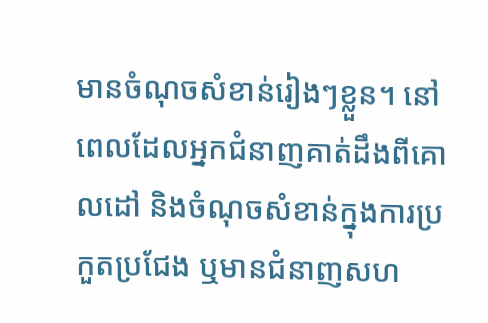មានចំណុចសំខាន់រៀងៗខ្លួន។ នៅពេលដែលអ្នកជំនាញគាត់ដឹងពីគោលដៅ និងចំណុចសំខាន់ក្នុងការប្រកួតប្រជែង ឬមានជំនាញសហ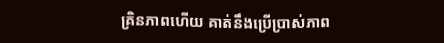គ្រិនភាពហើយ គាត់នឹងប្រើប្រាស់ភាព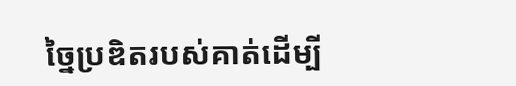ច្នៃប្រឌិតរបស់គាត់ដើម្បី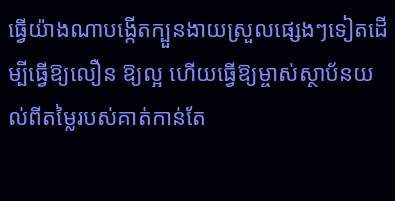ធ្វើយ៉ាងណាបង្កើតក្បួនងាយស្រួលផ្សេងៗទៀតដើម្បីធ្វើឱ្យលឿន ឱ្យល្អ ហើយធ្វើឱ្យម្ចាស់ស្ថាប័នយល់ពីតម្លៃរបស់គាត់កាន់តែ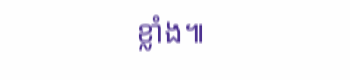ខ្លាំង៕